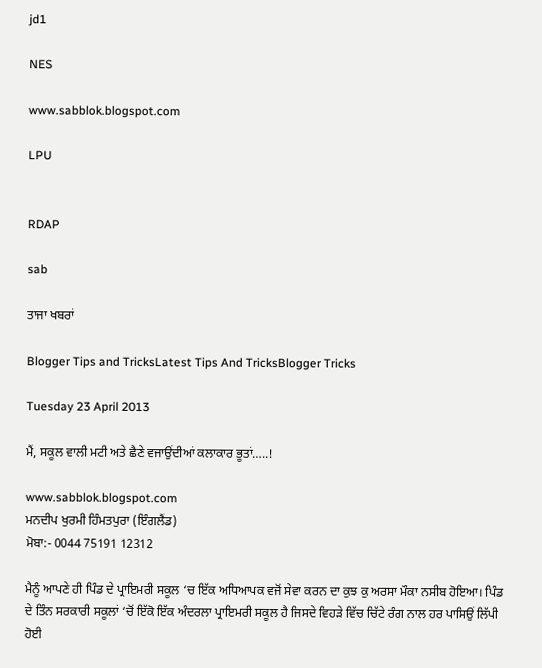jd1

NES

www.sabblok.blogspot.com

LPU


RDAP

sab

ਤਾਜਾ ਖਬਰਾਂ

Blogger Tips and TricksLatest Tips And TricksBlogger Tricks

Tuesday 23 April 2013

ਮੈਂ, ਸਕੂਲ ਵਾਲੀ ਮਟੀ ਅਤੇ ਛੈਣੇ ਵਜਾਉਂਦੀਆਂ ਕਲਾਕਾਰ ਭੂਤਾਂ…..!

www.sabblok.blogspot.com
ਮਨਦੀਪ ਖੁਰਮੀ ਹਿੰਮਤਪੁਰਾ (ਇੰਗਲੈਂਡ)
ਮੋਬਾ:- 0044 75191 12312

ਮੈਨੂੰ ਆਪਣੇ ਹੀ ਪਿੰਡ ਦੇ ਪ੍ਰਾਇਮਰੀ ਸਕੂਲ ‘ਚ ਇੱਕ ਅਧਿਆਪਕ ਵਜੋਂ ਸੇਵਾ ਕਰਨ ਦਾ ਕੁਝ ਕੁ ਅਰਸਾ ਮੌਕਾ ਨਸੀਬ ਹੋਇਆ। ਪਿੰਡ ਦੇ ਤਿੰਨ ਸਰਕਾਰੀ ਸਕੂਲਾਂ ‘ਚੋਂ ਇੱਕੋ ਇੱਕ ਅੰਦਰਲਾ ਪ੍ਰਾਇਮਰੀ ਸਕੂਲ ਹੈ ਜਿਸਦੇ ਵਿਹੜੇ ਵਿੱਚ ਚਿੱਟੇ ਰੰਗ ਨਾਲ ਹਰ ਪਾਸਿਉਂ ਲਿੱਪੀ ਹੋਈ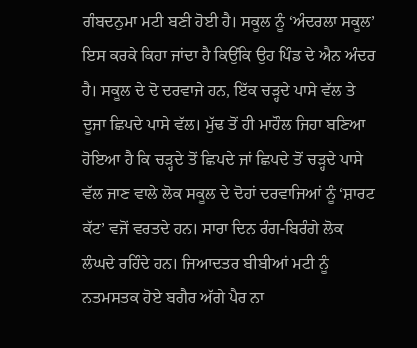ਗੰਬਦਨੁਮਾ ਮਟੀ ਬਣੀ ਹੋਈ ਹੈ। ਸਕੂਲ ਨੂੰ ‘ਅੰਦਰਲਾ ਸਕੂਲ’ ਇਸ ਕਰਕੇ ਕਿਹਾ ਜਾਂਦਾ ਹੈ ਕਿਉਂਕਿ ਉਹ ਪਿੰਡ ਦੇ ਐਨ ਅੰਦਰ ਹੈ। ਸਕੂਲ ਦੇ ਦੋ ਦਰਵਾਜੇ ਹਨ, ਇੱਕ ਚੜ੍ਹਦੇ ਪਾਸੇ ਵੱਲ ਤੇ ਦੂਜਾ ਛਿਪਦੇ ਪਾਸੇ ਵੱਲ। ਮੁੱਢ ਤੋਂ ਹੀ ਮਾਹੌਲ ਜਿਹਾ ਬਣਿਆ ਹੋਇਆ ਹੈ ਕਿ ਚੜ੍ਹਦੇ ਤੋਂ ਛਿਪਦੇ ਜਾਂ ਛਿਪਦੇ ਤੋਂ ਚੜ੍ਹਦੇ ਪਾਸੇ ਵੱਲ ਜਾਣ ਵਾਲੇ ਲੋਕ ਸਕੂਲ ਦੇ ਦੋਹਾਂ ਦਰਵਾਜਿਆਂ ਨੂੰ ‘ਸ਼ਾਰਟ ਕੱਟ’ ਵਜੋਂ ਵਰਤਦੇ ਹਨ। ਸਾਰਾ ਦਿਨ ਰੰਗ-ਬਿਰੰਗੇ ਲੋਕ ਲੰਘਦੇ ਰਹਿੰਦੇ ਹਨ। ਜਿਆਦਤਰ ਬੀਬੀਆਂ ਮਟੀ ਨੂੰ ਨਤਮਸਤਕ ਹੋਏ ਬਗੈਰ ਅੱਗੇ ਪੈਰ ਨਾ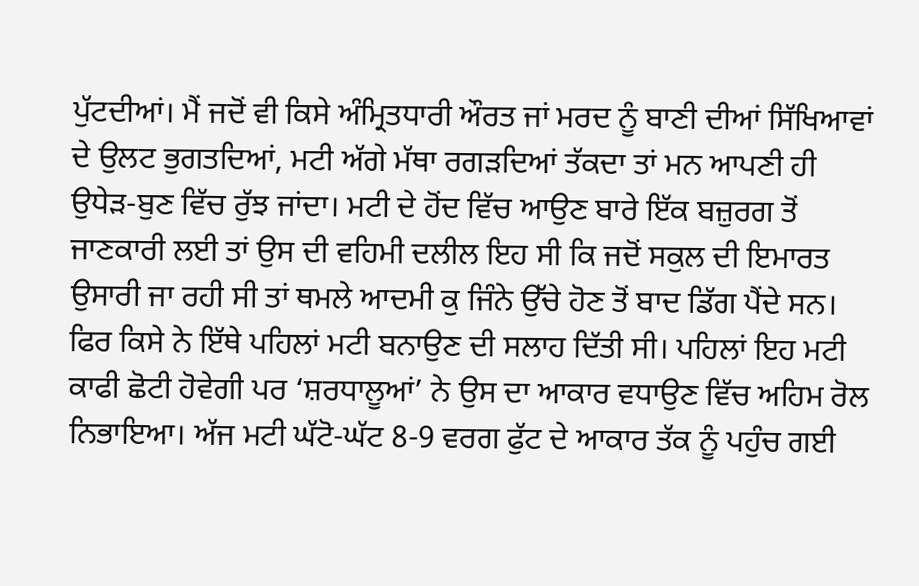ਪੁੱਟਦੀਆਂ। ਮੈਂ ਜਦੋਂ ਵੀ ਕਿਸੇ ਅੰਮ੍ਰਿਤਧਾਰੀ ਔਰਤ ਜਾਂ ਮਰਦ ਨੂੰ ਬਾਣੀ ਦੀਆਂ ਸਿੱਖਿਆਵਾਂ ਦੇ ਉਲਟ ਭੁਗਤਦਿਆਂ, ਮਟੀ ਅੱਗੇ ਮੱਥਾ ਰਗੜਦਿਆਂ ਤੱਕਦਾ ਤਾਂ ਮਨ ਆਪਣੀ ਹੀ ਉਧੇੜ-ਬੁਣ ਵਿੱਚ ਰੁੱਝ ਜਾਂਦਾ। ਮਟੀ ਦੇ ਹੋਂਦ ਵਿੱਚ ਆਉਣ ਬਾਰੇ ਇੱਕ ਬਜ਼ੁਰਗ ਤੋਂ ਜਾਣਕਾਰੀ ਲਈ ਤਾਂ ਉਸ ਦੀ ਵਹਿਮੀ ਦਲੀਲ ਇਹ ਸੀ ਕਿ ਜਦੋਂ ਸਕੁਲ ਦੀ ਇਮਾਰਤ ਉਸਾਰੀ ਜਾ ਰਹੀ ਸੀ ਤਾਂ ਥਮਲੇ ਆਦਮੀ ਕੁ ਜਿੰਨੇ ਉੱਚੇ ਹੋਣ ਤੋਂ ਬਾਦ ਡਿੱਗ ਪੈਂਦੇ ਸਨ। ਫਿਰ ਕਿਸੇ ਨੇ ਇੱਥੇ ਪਹਿਲਾਂ ਮਟੀ ਬਨਾਉਣ ਦੀ ਸਲਾਹ ਦਿੱਤੀ ਸੀ। ਪਹਿਲਾਂ ਇਹ ਮਟੀ ਕਾਫੀ ਛੋਟੀ ਹੋਵੇਗੀ ਪਰ ‘ਸ਼ਰਧਾਲੂਆਂ’ ਨੇ ਉਸ ਦਾ ਆਕਾਰ ਵਧਾਉਣ ਵਿੱਚ ਅਹਿਮ ਰੋਲ ਨਿਭਾਇਆ। ਅੱਜ ਮਟੀ ਘੱਟੋ-ਘੱਟ 8-9 ਵਰਗ ਫੁੱਟ ਦੇ ਆਕਾਰ ਤੱਕ ਨੂੰ ਪਹੁੰਚ ਗਈ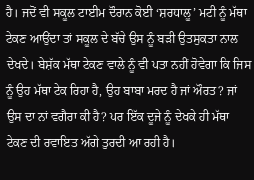ਹੈ। ਜਦੋਂ ਵੀ ਸਕੂਲ ਟਾਈਮ ਦੌਰਾਨ ਕੋਈ ‘ਸ਼ਰਧਾਲੂ’ ਮਟੀ ਨੂੰ ਮੱਥਾ ਟੇਕਣ ਆਉਂਦਾ ਤਾਂ ਸਕੂਲ ਦੇ ਬੱਚੇ ਉਸ ਨੂੰ ਬੜੀ ਉਤਸੁਕਤਾ ਨਾਲ ਦੇਖਦੇ। ਬੇਸ਼ੱਕ ਮੱਥਾ ਟੇਕਣ ਵਾਲੇ ਨੂੰ ਵੀ ਪਤਾ ਨਹੀਂ ਹੋਵੇਗਾ ਕਿ ਜਿਸ ਨੂੰ ਉਹ ਮੱਥਾ ਟੇਕ ਰਿਹਾ ਹੈ, ਉਹ ਬਾਬਾ ਮਰਦ ਹੈ ਜਾਂ ਔਰਤ? ਜਾਂ ਉਸ ਦਾ ਨਾਂ ਵਗੈਰਾ ਕੀ ਹੈ? ਪਰ ਇੱਕ ਦੂਜੇ ਨੂੰ ਦੇਖਕੇ ਹੀ ਮੱਥਾ ਟੇਕਣ ਦੀ ਰਵਾਇਤ ਅੱਗੇ ਤੁਰਦੀ ਆ ਰਹੀ ਹੈ।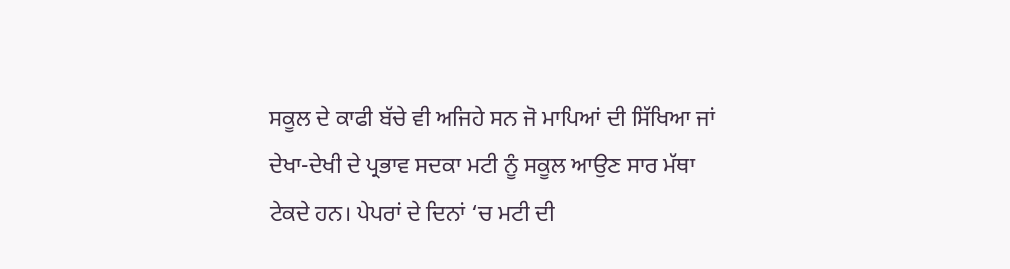ਸਕੂਲ ਦੇ ਕਾਫੀ ਬੱਚੇ ਵੀ ਅਜਿਹੇ ਸਨ ਜੋ ਮਾਪਿਆਂ ਦੀ ਸਿੱਖਿਆ ਜਾਂ ਦੇਖਾ-ਦੇਖੀ ਦੇ ਪ੍ਰਭਾਵ ਸਦਕਾ ਮਟੀ ਨੂੰ ਸਕੂਲ ਆਉਣ ਸਾਰ ਮੱਥਾ ਟੇਕਦੇ ਹਨ। ਪੇਪਰਾਂ ਦੇ ਦਿਨਾਂ ‘ਚ ਮਟੀ ਦੀ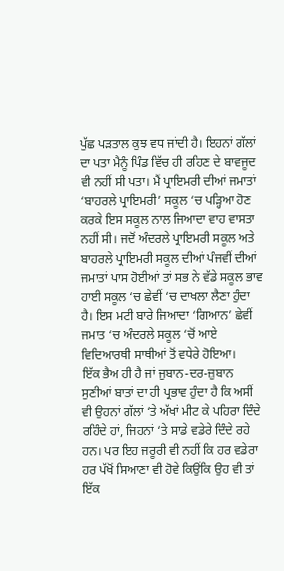ਪੁੱਛ ਪੜਤਾਲ ਕੁਝ ਵਧ ਜਾਂਦੀ ਹੈ। ਇਹਨਾਂ ਗੱਲਾਂ ਦਾ ਪਤਾ ਮੈਨੂੰ ਪਿੰਡ ਵਿੱਚ ਹੀ ਰਹਿਣ ਦੇ ਬਾਵਜੂਦ ਵੀ ਨਹੀਂ ਸੀ ਪਤਾ। ਮੈਂ ਪ੍ਰਾਇਮਰੀ ਦੀਆਂ ਜਮਾਤਾਂ ‘ਬਾਹਰਲੇ ਪ੍ਰਾਇਮਰੀ’ ਸਕੂਲ ‘ਚ ਪੜ੍ਹਿਆ ਹੋਣ ਕਰਕੇ ਇਸ ਸਕੂਲ ਨਾਲ ਜਿਆਦਾ ਵਾਹ ਵਾਸਤਾ ਨਹੀਂ ਸੀ। ਜਦੋਂ ਅੰਦਰਲੇ ਪ੍ਰਾਇਮਰੀ ਸਕੂਲ ਅਤੇ ਬਾਹਰਲੇ ਪ੍ਰਾਇਮਰੀ ਸਕੂਲ ਦੀਆਂ ਪੰਜਵੀਂ ਦੀਆਂ ਜਮਾਤਾਂ ਪਾਸ ਹੋਈਆਂ ਤਾਂ ਸਭ ਨੇ ਵੱਡੇ ਸਕੂਲ ਭਾਵ ਹਾਈ ਸਕੂਲ ‘ਚ ਛੇਵੀਂ ‘ਚ ਦਾਖਲਾ ਲੈਣਾ ਹੁੰਦਾ ਹੈ। ਇਸ ਮਟੀ ਬਾਰੇ ਜਿਆਦਾ ‘ਗਿਆਨ’ ਛੇਵੀਂ ਜਮਾਤ ‘ਚ ਅੰਦਰਲੇ ਸਕੂਲ ‘ਚੋਂ ਆਏ ਵਿਦਿਆਰਥੀ ਸਾਥੀਆਂ ਤੋਂ ਵਧੇਰੇ ਹੋਇਆ।
ਇੱਕ ਭੈਅ ਹੀ ਹੈ ਜਾਂ ਜੁਬਾਨ-ਦਰ-ਜ਼ੁਬਾਨ ਸੁਣੀਆਂ ਬਾਤਾਂ ਦਾ ਹੀ ਪ੍ਰਭਾਵ ਹੁੰਦਾ ਹੈ ਕਿ ਅਸੀਂ ਵੀ ਉਹਨਾਂ ਗੱਲਾਂ ‘ਤੇ ਅੱਖਾਂ ਮੀਟ ਕੇ ਪਹਿਰਾ ਦਿੰਦੇ ਰਹਿੰਦੇ ਹਾਂ, ਜਿਹਨਾਂ ‘ਤੇ ਸਾਡੇ ਵਡੇਰੇ ਦਿੰਦੇ ਰਹੇ ਹਨ। ਪਰ ਇਹ ਜਰੂਰੀ ਵੀ ਨਹੀਂ ਕਿ ਹਰ ਵਡੇਰਾ ਹਰ ਪੱਖੋਂ ਸਿਆਣਾ ਵੀ ਹੋਵੇ ਕਿਉਂਕਿ ਉਹ ਵੀ ਤਾਂ ਇੱਕ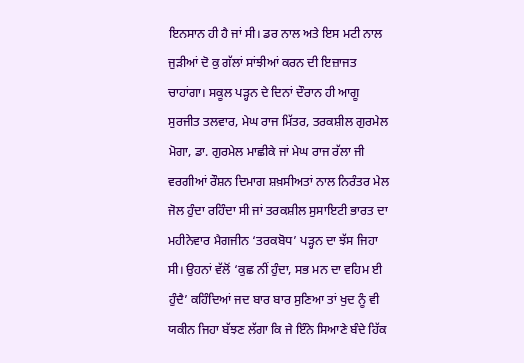ਇਨਸਾਨ ਹੀ ਹੈ ਜਾਂ ਸੀ। ਡਰ ਨਾਲ ਅਤੇ ਇਸ ਮਟੀ ਨਾਲ ਜੁੜੀਆਂ ਦੋ ਕੁ ਗੱਲਾਂ ਸਾਂਝੀਆਂ ਕਰਨ ਦੀ ਇਜ਼ਾਜਤ ਚਾਹਾਂਗਾ। ਸਕੂਲ ਪੜ੍ਹਨ ਦੇ ਦਿਨਾਂ ਦੌਰਾਨ ਹੀ ਆਗੂ ਸੁਰਜੀਤ ਤਲਵਾਰ, ਮੇਘ ਰਾਜ ਮਿੱਤਰ, ਤਰਕਸ਼ੀਲ ਗੁਰਮੇਲ ਮੋਗਾ, ਡਾ. ਗੁਰਮੇਲ ਮਾਛੀਕੇ ਜਾਂ ਮੇਘ ਰਾਜ ਰੱਲਾ ਜੀ ਵਰਗੀਆਂ ਰੌਸ਼ਨ ਦਿਮਾਗ ਸ਼ਖ਼ਸੀਅਤਾਂ ਨਾਲ ਨਿਰੰਤਰ ਮੇਲ ਜੋਲ ਹੁੰਦਾ ਰਹਿੰਦਾ ਸੀ ਜਾਂ ਤਰਕਸ਼ੀਲ ਸੁਸਾਇਟੀ ਭਾਰਤ ਦਾ ਮਹੀਨੇਵਾਰ ਮੈਗਜੀਨ ‘ਤਰਕਬੋਧ’ ਪੜ੍ਹਨ ਦਾ ਝੱਸ ਜਿਹਾ ਸੀ। ਉਹਨਾਂ ਵੱਲੋਂ ‘ਕੁਛ ਨੀਂ ਹੁੰਦਾ, ਸਭ ਮਨ ਦਾ ਵਹਿਮ ਈ ਹੁੰਦੈ’ ਕਹਿੰਦਿਆਂ ਜਦ ਬਾਰ ਬਾਰ ਸੁਣਿਆ ਤਾਂ ਖੁਦ ਨੂੰ ਵੀ ਯਕੀਨ ਜਿਹਾ ਬੱਝਣ ਲੱਗਾ ਕਿ ਜੇ ਇੰਨੇ ਸਿਆਣੇ ਬੰਦੇ ਹਿੱਕ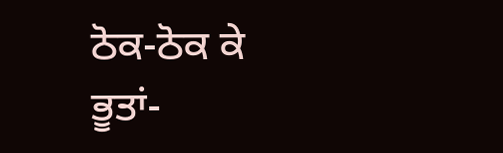ਠੋਕ-ਠੋਕ ਕੇ ਭੂਤਾਂ-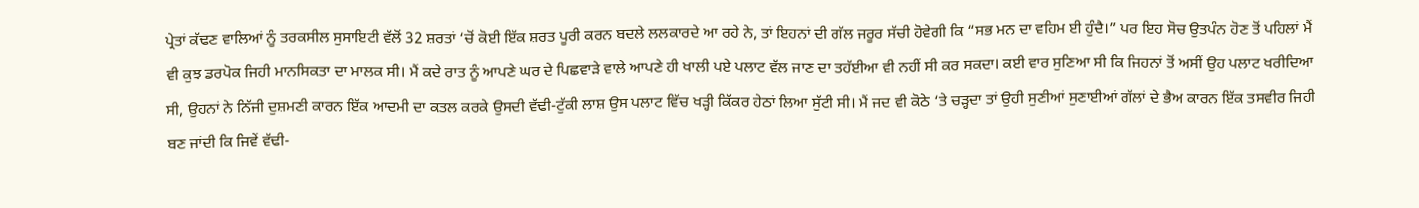ਪ੍ਰੇਤਾਂ ਕੱਢਣ ਵਾਲਿਆਂ ਨੂੰ ਤਰਕਸੀਲ ਸੁਸਾਇਟੀ ਵੱਲੋਂ 32 ਸ਼ਰਤਾਂ ‘ਚੋਂ ਕੋਈ ਇੱਕ ਸ਼ਰਤ ਪੂਰੀ ਕਰਨ ਬਦਲੇ ਲਲਕਾਰਦੇ ਆ ਰਹੇ ਨੇ, ਤਾਂ ਇਹਨਾਂ ਦੀ ਗੱਲ ਜਰੂਰ ਸੱਚੀ ਹੋਵੇਗੀ ਕਿ “ਸਭ ਮਨ ਦਾ ਵਹਿਮ ਈ ਹੁੰਦੈ।” ਪਰ ਇਹ ਸੋਚ ਉਤਪੰਨ ਹੋਣ ਤੋਂ ਪਹਿਲਾਂ ਮੈਂ ਵੀ ਕੁਝ ਡਰਪੋਕ ਜਿਹੀ ਮਾਨਸਿਕਤਾ ਦਾ ਮਾਲਕ ਸੀ। ਮੈਂ ਕਦੇ ਰਾਤ ਨੂੰ ਆਪਣੇ ਘਰ ਦੇ ਪਿਛਵਾੜੇ ਵਾਲੇ ਆਪਣੇ ਹੀ ਖਾਲੀ ਪਏ ਪਲਾਟ ਵੱਲ ਜਾਣ ਦਾ ਤਹੱਈਆ ਵੀ ਨਹੀਂ ਸੀ ਕਰ ਸਕਦਾ। ਕਈ ਵਾਰ ਸੁਣਿਆ ਸੀ ਕਿ ਜਿਹਨਾਂ ਤੋਂ ਅਸੀਂ ਉਹ ਪਲਾਟ ਖਰੀਦਿਆ ਸੀ, ਉਹਨਾਂ ਨੇ ਨਿੱਜੀ ਦੁਸ਼ਮਣੀ ਕਾਰਨ ਇੱਕ ਆਦਮੀ ਦਾ ਕਤਲ ਕਰਕੇ ਉਸਦੀ ਵੱਢੀ-ਟੁੱਕੀ ਲਾਸ਼ ਉਸ ਪਲਾਟ ਵਿੱਚ ਖੜ੍ਹੀ ਕਿੱਕਰ ਹੇਠਾਂ ਲਿਆ ਸੁੱਟੀ ਸੀ। ਮੈਂ ਜਦ ਵੀ ਕੋਠੇ ‘ਤੇ ਚੜ੍ਹਦਾ ਤਾਂ ਉਹੀ ਸੁਣੀਆਂ ਸੁਣਾਈਆਂ ਗੱਲਾਂ ਦੇ ਭੈਅ ਕਾਰਨ ਇੱਕ ਤਸਵੀਰ ਜਿਹੀ ਬਣ ਜਾਂਦੀ ਕਿ ਜਿਵੇਂ ਵੱਢੀ-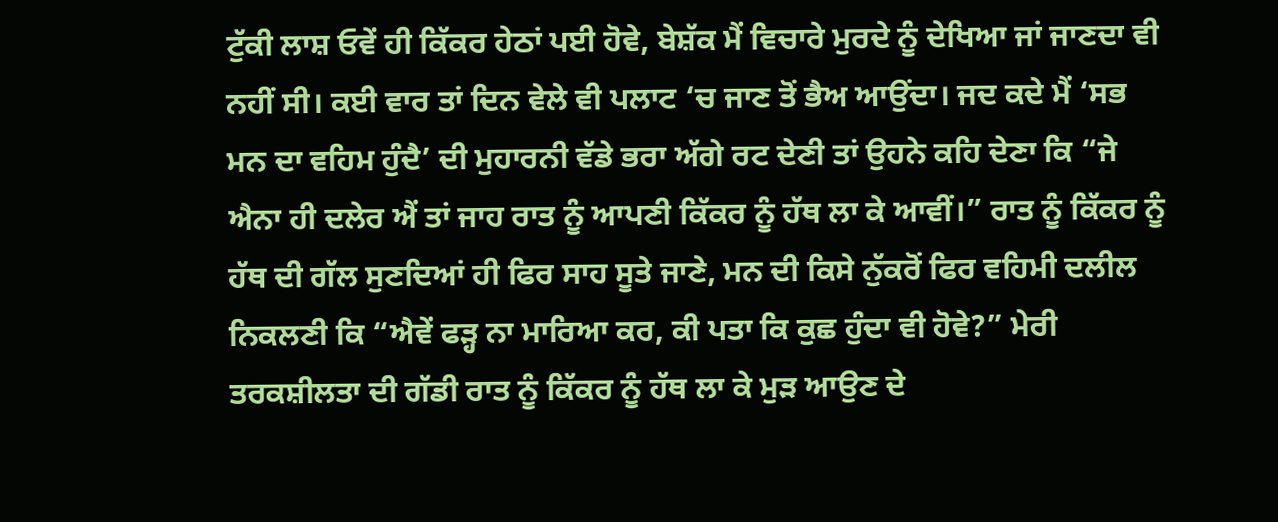ਟੁੱਕੀ ਲਾਸ਼ ਓਵੇਂ ਹੀ ਕਿੱਕਰ ਹੇਠਾਂ ਪਈ ਹੋਵੇ, ਬੇਸ਼ੱਕ ਮੈਂ ਵਿਚਾਰੇ ਮੁਰਦੇ ਨੂੰ ਦੇਖਿਆ ਜਾਂ ਜਾਣਦਾ ਵੀ ਨਹੀਂ ਸੀ। ਕਈ ਵਾਰ ਤਾਂ ਦਿਨ ਵੇਲੇ ਵੀ ਪਲਾਟ ‘ਚ ਜਾਣ ਤੋਂ ਭੈਅ ਆਉਂਦਾ। ਜਦ ਕਦੇ ਮੈਂ ‘ਸਭ ਮਨ ਦਾ ਵਹਿਮ ਹੁੰਦੈ’ ਦੀ ਮੁਹਾਰਨੀ ਵੱਡੇ ਭਰਾ ਅੱਗੇ ਰਟ ਦੇਣੀ ਤਾਂ ਉਹਨੇ ਕਹਿ ਦੇਣਾ ਕਿ “ਜੇ ਐਨਾ ਹੀ ਦਲੇਰ ਐਂ ਤਾਂ ਜਾਹ ਰਾਤ ਨੂੰ ਆਪਣੀ ਕਿੱਕਰ ਨੂੰ ਹੱਥ ਲਾ ਕੇ ਆਵੀਂ।” ਰਾਤ ਨੂੰ ਕਿੱਕਰ ਨੂੰ ਹੱਥ ਦੀ ਗੱਲ ਸੁਣਦਿਆਂ ਹੀ ਫਿਰ ਸਾਹ ਸੂਤੇ ਜਾਣੇ, ਮਨ ਦੀ ਕਿਸੇ ਨੁੱਕਰੋਂ ਫਿਰ ਵਹਿਮੀ ਦਲੀਲ ਨਿਕਲਣੀ ਕਿ “ਐਵੇਂ ਫੜ੍ਹ ਨਾ ਮਾਰਿਆ ਕਰ, ਕੀ ਪਤਾ ਕਿ ਕੁਛ ਹੁੰਦਾ ਵੀ ਹੋਵੇ?” ਮੇਰੀ ਤਰਕਸ਼ੀਲਤਾ ਦੀ ਗੱਡੀ ਰਾਤ ਨੂੰ ਕਿੱਕਰ ਨੂੰ ਹੱਥ ਲਾ ਕੇ ਮੁੜ ਆਉਣ ਦੇ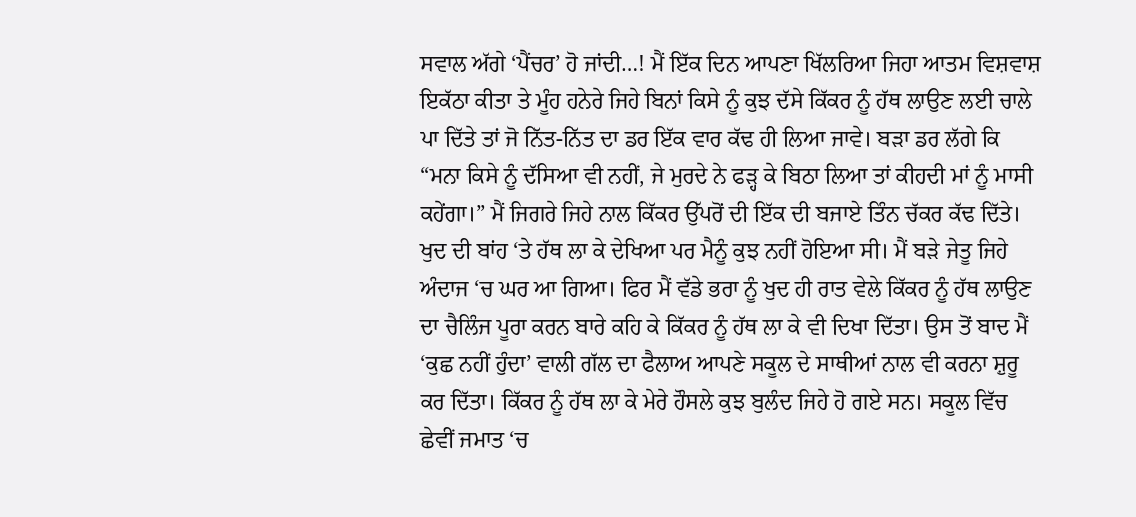ਸਵਾਲ ਅੱਗੇ ‘ਪੈਂਚਰ’ ਹੋ ਜਾਂਦੀ…! ਮੈਂ ਇੱਕ ਦਿਨ ਆਪਣਾ ਖਿੱਲਰਿਆ ਜਿਹਾ ਆਤਮ ਵਿਸ਼ਵਾਸ਼ ਇਕੱਠਾ ਕੀਤਾ ਤੇ ਮੂੰਹ ਹਨੇਰੇ ਜਿਹੇ ਬਿਨਾਂ ਕਿਸੇ ਨੂੰ ਕੁਝ ਦੱਸੇ ਕਿੱਕਰ ਨੂੰ ਹੱਥ ਲਾਉਣ ਲਈ ਚਾਲੇ ਪਾ ਦਿੱਤੇ ਤਾਂ ਜੋ ਨਿੱਤ-ਨਿੱਤ ਦਾ ਡਰ ਇੱਕ ਵਾਰ ਕੱਢ ਹੀ ਲਿਆ ਜਾਵੇ। ਬੜਾ ਡਰ ਲੱਗੇ ਕਿ “ਮਨਾ ਕਿਸੇ ਨੂੰ ਦੱਸਿਆ ਵੀ ਨਹੀਂ, ਜੇ ਮੁਰਦੇ ਨੇ ਫੜ੍ਹ ਕੇ ਬਿਠਾ ਲਿਆ ਤਾਂ ਕੀਹਦੀ ਮਾਂ ਨੂੰ ਮਾਸੀ ਕਹੇਂਗਾ।” ਮੈਂ ਜਿਗਰੇ ਜਿਹੇ ਨਾਲ ਕਿੱਕਰ ਉੱਪਰੋਂ ਦੀ ਇੱਕ ਦੀ ਬਜਾਏ ਤਿੰਨ ਚੱਕਰ ਕੱਢ ਦਿੱਤੇ। ਖੁਦ ਦੀ ਬਾਂਹ ‘ਤੇ ਹੱਥ ਲਾ ਕੇ ਦੇਖਿਆ ਪਰ ਮੈਨੂੰ ਕੁਝ ਨਹੀਂ ਹੋਇਆ ਸੀ। ਮੈਂ ਬੜੇ ਜੇਤੂ ਜਿਹੇ ਅੰਦਾਜ ‘ਚ ਘਰ ਆ ਗਿਆ। ਫਿਰ ਮੈਂ ਵੱਡੇ ਭਰਾ ਨੂੰ ਖੁਦ ਹੀ ਰਾਤ ਵੇਲੇ ਕਿੱਕਰ ਨੂੰ ਹੱਥ ਲਾਉਣ ਦਾ ਚੈਲਿੰਜ ਪੂਰਾ ਕਰਨ ਬਾਰੇ ਕਹਿ ਕੇ ਕਿੱਕਰ ਨੂੰ ਹੱਥ ਲਾ ਕੇ ਵੀ ਦਿਖਾ ਦਿੱਤਾ। ਉਸ ਤੋਂ ਬਾਦ ਮੈਂ ‘ਕੁਛ ਨਹੀਂ ਹੁੰਦਾ’ ਵਾਲੀ ਗੱਲ ਦਾ ਫੈਲਾਅ ਆਪਣੇ ਸਕੂਲ ਦੇ ਸਾਥੀਆਂ ਨਾਲ ਵੀ ਕਰਨਾ ਸ਼ੁਰੂ ਕਰ ਦਿੱਤਾ। ਕਿੱਕਰ ਨੂੰ ਹੱਥ ਲਾ ਕੇ ਮੇਰੇ ਹੌਸਲੇ ਕੁਝ ਬੁਲੰਦ ਜਿਹੇ ਹੋ ਗਏ ਸਨ। ਸਕੂਲ ਵਿੱਚ ਛੇਵੀਂ ਜਮਾਤ ‘ਚ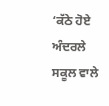‘ਕੱਠੇ ਹੋਏ ਅੰਦਰਲੇ ਸਕੂਲ ਵਾਲੇ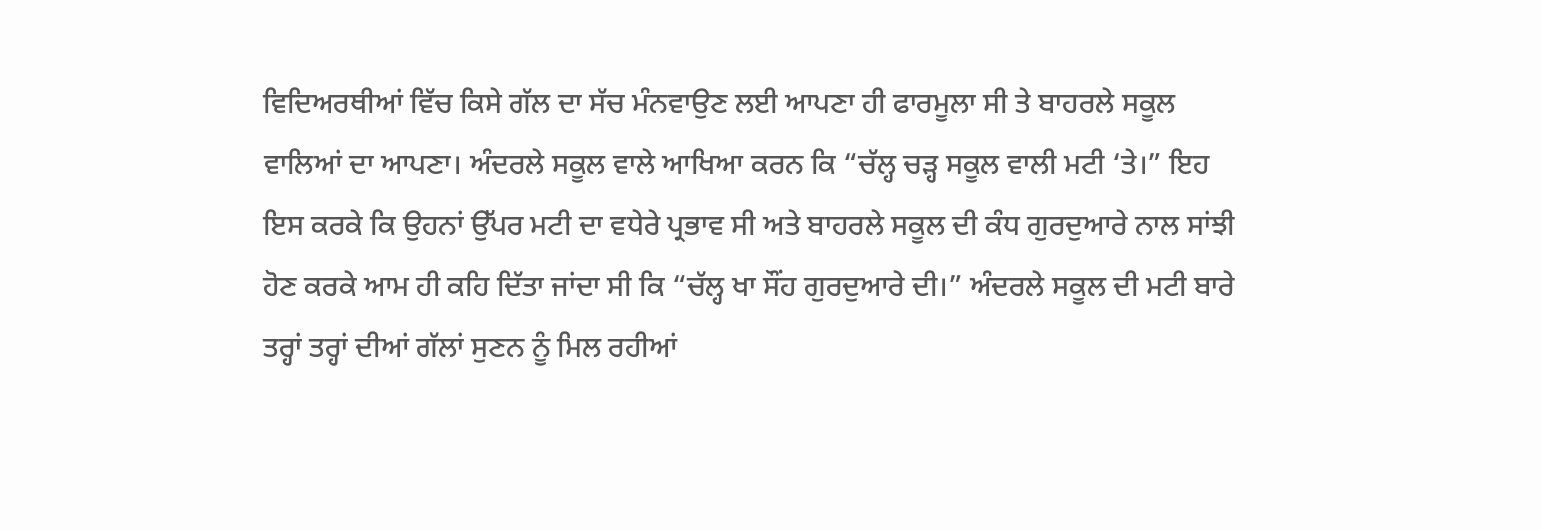ਵਿਦਿਅਰਥੀਆਂ ਵਿੱਚ ਕਿਸੇ ਗੱਲ ਦਾ ਸੱਚ ਮੰਨਵਾਉਣ ਲਈ ਆਪਣਾ ਹੀ ਫਾਰਮੂਲਾ ਸੀ ਤੇ ਬਾਹਰਲੇ ਸਕੂਲ ਵਾਲਿਆਂ ਦਾ ਆਪਣਾ। ਅੰਦਰਲੇ ਸਕੂਲ ਵਾਲੇ ਆਖਿਆ ਕਰਨ ਕਿ “ਚੱਲ੍ਹ ਚੜ੍ਹ ਸਕੂਲ ਵਾਲੀ ਮਟੀ ‘ਤੇ।” ਇਹ ਇਸ ਕਰਕੇ ਕਿ ਉਹਨਾਂ ਉੱਪਰ ਮਟੀ ਦਾ ਵਧੇਰੇ ਪ੍ਰਭਾਵ ਸੀ ਅਤੇ ਬਾਹਰਲੇ ਸਕੂਲ ਦੀ ਕੰਧ ਗੁਰਦੁਆਰੇ ਨਾਲ ਸਾਂਝੀ ਹੋਣ ਕਰਕੇ ਆਮ ਹੀ ਕਹਿ ਦਿੱਤਾ ਜਾਂਦਾ ਸੀ ਕਿ “ਚੱਲ੍ਹ ਖਾ ਸੌਂਹ ਗੁਰਦੁਆਰੇ ਦੀ।” ਅੰਦਰਲੇ ਸਕੂਲ ਦੀ ਮਟੀ ਬਾਰੇ ਤਰ੍ਹਾਂ ਤਰ੍ਹਾਂ ਦੀਆਂ ਗੱਲਾਂ ਸੁਣਨ ਨੂੰ ਮਿਲ ਰਹੀਆਂ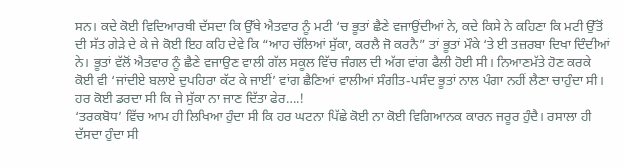ਸਨ। ਕਦੇ ਕੋਈ ਵਿਦਿਆਰਥੀ ਦੱਸਦਾ ਕਿ ਉੱਥੇ ਐਤਵਾਰ ਨੂੰ ਮਟੀ ‘ਚ ਭੂਤਾਂ ਛੈਣੇ ਵਜਾਉਂਦੀਆਂ ਨੇ, ਕਦੇ ਕਿਸੇ ਨੇ ਕਹਿਣਾ ਕਿ ਮਟੀ ਉੱਤੋਂ ਦੀ ਸੱਤ ਗੇੜੇ ਦੇ ਕੇ ਜੇ ਕੋਈ ਇਹ ਕਹਿ ਦੇਵੇ ਕਿ “ਆਹ ਚੱਲਿਆਂ ਸੁੱਕਾ, ਕਰਲੈ ਜੋ ਕਰਨੈ” ਤਾਂ ਭੂਤਾਂ ਮੌਕੇ ‘ਤੇ ਈ ਤਜ਼ਰਬਾ ਦਿਖਾ ਦਿੰਦੀਆਂ ਨੇ। ਭੂਤਾਂ ਵੱਲੋਂ ਐਤਵਾਰ ਨੂੰ ਛੈਣੇ ਵਜਾਉਣ ਵਾਲੀ ਗੱਲ ਸਕੂਲ ਵਿੱਚ ਜੰਗਲ ਦੀ ਅੱਗ ਵਾਂਗ ਫੈਲੀ ਹੋਈ ਸੀ। ਨਿਆਣਮੱਤੇ ਹੋਣ ਕਰਕੇ ਕੋਈ ਵੀ ‘ਜਾਂਦੀਏ ਬਲਾਏ ਦੁਪਹਿਰਾ ਕੱਟ ਕੇ ਜਾਈਂ’ ਵਾਂਗ ਛੈਣਿਆਂ ਵਾਲੀਆਂ ਸੰਗੀਤ-ਪਸੰਦ ਭੂਤਾਂ ਨਾਲ ਪੰਗਾ ਨਹੀਂ ਲੈਣਾ ਚਾਹੁੰਦਾ ਸੀ। ਹਰ ਕੋਈ ਡਰਦਾ ਸੀ ਕਿ ਜੇ ਸੁੱਕਾ ਨਾ ਜਾਣ ਦਿੱਤਾ ਫੇਰ….!
‘ਤਰਕਬੋਧ’ ਵਿੱਚ ਆਮ ਹੀ ਲਿਖਿਆ ਹੁੰਦਾ ਸੀ ਕਿ ਹਰ ਘਟਨਾ ਪਿੱਛੇ ਕੋਈ ਨਾ ਕੋਈ ਵਿਗਿਆਨਕ ਕਾਰਨ ਜਰੂਰ ਹੁੰਦੈ। ਰਸਾਲਾ ਹੀ ਦੱਸਦਾ ਹੁੰਦਾ ਸੀ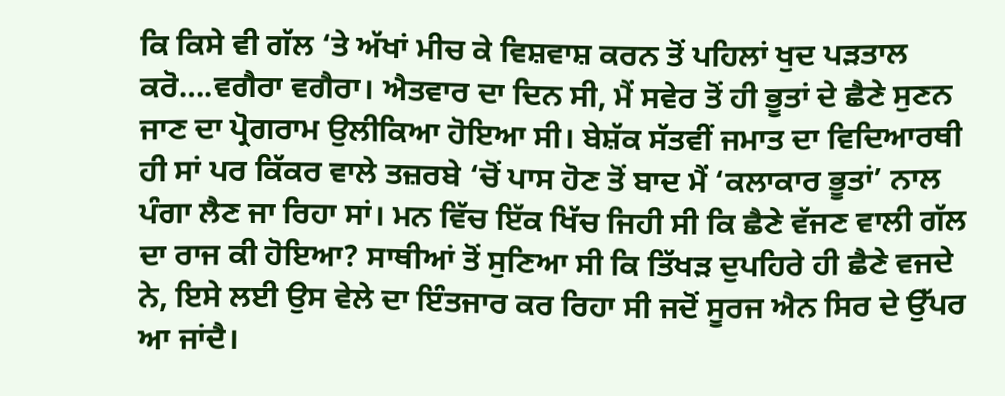ਕਿ ਕਿਸੇ ਵੀ ਗੱਲ ‘ਤੇ ਅੱਖਾਂ ਮੀਚ ਕੇ ਵਿਸ਼ਵਾਸ਼ ਕਰਨ ਤੋਂ ਪਹਿਲਾਂ ਖੁਦ ਪੜਤਾਲ ਕਰੋ….ਵਗੈਰਾ ਵਗੈਰਾ। ਐਤਵਾਰ ਦਾ ਦਿਨ ਸੀ, ਮੈਂ ਸਵੇਰ ਤੋਂ ਹੀ ਭੂਤਾਂ ਦੇ ਛੈਣੇ ਸੁਣਨ ਜਾਣ ਦਾ ਪ੍ਰੋਗਰਾਮ ਉਲੀਕਿਆ ਹੋਇਆ ਸੀ। ਬੇਸ਼ੱਕ ਸੱਤਵੀਂ ਜਮਾਤ ਦਾ ਵਿਦਿਆਰਥੀ ਹੀ ਸਾਂ ਪਰ ਕਿੱਕਰ ਵਾਲੇ ਤਜ਼ਰਬੇ ‘ਚੋਂ ਪਾਸ ਹੋਣ ਤੋਂ ਬਾਦ ਮੈਂ ‘ਕਲਾਕਾਰ ਭੂਤਾਂ’ ਨਾਲ ਪੰਗਾ ਲੈਣ ਜਾ ਰਿਹਾ ਸਾਂ। ਮਨ ਵਿੱਚ ਇੱਕ ਖਿੱਚ ਜਿਹੀ ਸੀ ਕਿ ਛੈਣੇ ਵੱਜਣ ਵਾਲੀ ਗੱਲ ਦਾ ਰਾਜ ਕੀ ਹੋਇਆ? ਸਾਥੀਆਂ ਤੋਂ ਸੁਣਿਆ ਸੀ ਕਿ ਤਿੱਖੜ ਦੁਪਹਿਰੇ ਹੀ ਛੈਣੇ ਵਜਦੇ ਨੇ, ਇਸੇ ਲਈ ਉਸ ਵੇਲੇ ਦਾ ਇੰਤਜਾਰ ਕਰ ਰਿਹਾ ਸੀ ਜਦੋਂ ਸੂਰਜ ਐਨ ਸਿਰ ਦੇ ਉੱਪਰ ਆ ਜਾਂਦੈ।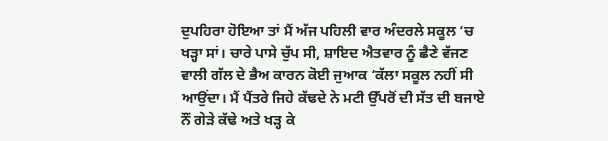ਦੁਪਹਿਰਾ ਹੋਇਆ ਤਾਂ ਮੈਂ ਅੱਜ ਪਹਿਲੀ ਵਾਰ ਅੰਦਰਲੇ ਸਕੂਲ ‘ਚ ਖੜ੍ਹਾ ਸਾਂ। ਚਾਰੇ ਪਾਸੇ ਚੁੱਪ ਸੀ, ਸ਼ਾਇਦ ਐਤਵਾਰ ਨੂੰ ਛੈਣੇ ਵੱਜਣ ਵਾਲੀ ਗੱਲ ਦੇ ਭੈਅ ਕਾਰਨ ਕੋਈ ਜੁਆਕ ‘ਕੱਲਾ ਸਕੂਲ ਨਹੀਂ ਸੀ ਆਉਂਦਾ। ਮੈਂ ਪੈਂਤਰੇ ਜਿਹੇ ਕੱਢਦੇ ਨੇ ਮਟੀ ਉੱਪਰੋਂ ਦੀ ਸੱਤ ਦੀ ਬਜਾਏ ਨੌਂ ਗੇੜੇ ਕੱਢੇ ਅਤੇ ਖੜ੍ਹ ਕੇ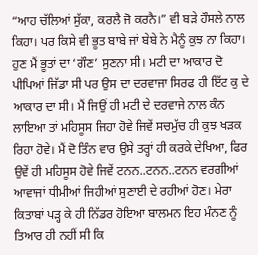“ਆਹ ਚੱਲਿਆਂ ਸੁੱਕਾ, ਕਰਲੈ ਜੋ ਕਰਨੈ।” ਵੀ ਬੜੇ ਹੌਸਲੇ ਨਾਲ ਕਿਹਾ। ਪਰ ਕਿਸੇ ਵੀ ਭੂਤ ਬਾਬੇ ਜਾਂ ਬੇਬੇ ਨੇ ਮੈਨੂੰ ਕੁਝ ਨਾ ਕਿਹਾ। ਹੁਣ ਮੈਂ ਭੂਤਾਂ ਦਾ ‘ਗੌਣ’ ਸੁਣਨਾ ਸੀ। ਮਟੀ ਦਾ ਆਕਾਰ ਦੋ ਪੀਪਿਆਂ ਜਿੱਡਾ ਸੀ ਪਰ ਉਸ ਦਾ ਦਰਵਾਜਾ ਸਿਰਫ ਹੀ ਇੱਟ ਕੁ ਦੇ ਆਕਾਰ ਦਾ ਸੀ। ਮੈਂ ਜਿਉਂ ਹੀ ਮਟੀ ਦੇ ਦਰਵਾਜੇ ਨਾਲ ਕੰਨ ਲਾਇਆ ਤਾਂ ਮਹਿਸੂਸ ਜਿਹਾ ਹੋਵੇ ਜਿਵੇਂ ਸਚਮੁੱਚ ਹੀ ਕੁਝ ਖੜਕ ਰਿਹਾ ਹੋਵੇ। ਮੈਂ ਦੋ ਤਿੰਨ ਵਾਰ ਉਸੇ ਤਰ੍ਹਾਂ ਹੀ ਕਰਕੇ ਦੇਖਿਆ, ਫਿਰ ਉਵੇਂ ਹੀ ਮਹਿਸੂਸ ਹੋਵੇ ਜਿਵੇਂ ਟਨਨ..ਟਨਨ..ਟਨਨ ਵਰਗੀਆਂ ਆਵਾਜਾਂ ਧੀਮੀਆਂ ਜਿਹੀਆਂ ਸੁਣਾਈ ਦੇ ਰਹੀਆਂ ਹੋਣ। ਮੇਰਾ ਕਿਤਾਬਾਂ ਪੜ੍ਹ ਕੇ ਹੀ ਨਿੱਡਰ ਹੋਇਆ ਬਾਲਮਨ ਇਹ ਮੰਨਣ ਨੂੰ ਤਿਆਰ ਹੀ ਨਹੀਂ ਸੀ ਕਿ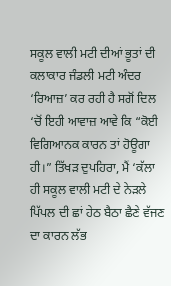ਸਕੂਲ ਵਾਲੀ ਮਟੀ ਦੀਆਂ ਭੂਤਾਂ ਦੀ ਕਲਾਕਾਰ ਜੰਡਲੀ ਮਟੀ ਅੰਦਰ ‘ਰਿਆਜ਼’ ਕਰ ਰਹੀ ਹੈ ਸਗੋਂ ਦਿਲ ‘ਚੋਂ ਇਹੀ ਆਵਾਜ਼ ਆਵੇ ਕਿ “ਕੋਈ ਵਿਗਿਆਨਕ ਕਾਰਨ ਤਾਂ ਹੋਊਗਾ ਹੀ।” ਤਿੱਖੜ ਦੁਪਹਿਰਾ, ਮੈਂ ‘ਕੱਲਾ ਹੀ ਸਕੂਲ ਵਾਲੀ ਮਟੀ ਦੇ ਨੇੜਲੇ ਪਿੱਪਲ ਦੀ ਛਾਂ ਹੇਠ ਬੈਠਾ ਛੈਣੇ ਵੱਜਣ ਦਾ ਕਾਰਨ ਲੱਭ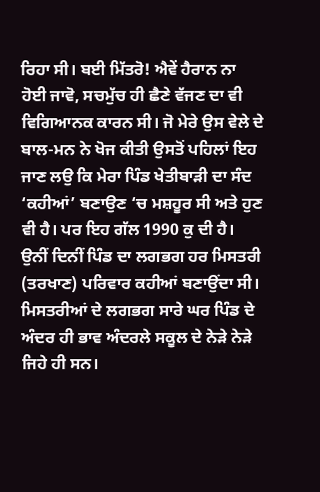ਰਿਹਾ ਸੀ। ਬਈ ਮਿੱਤਰੋ! ਐਵੇਂ ਹੈਰਾਨ ਨਾ ਹੋਈ ਜਾਵੋ, ਸਚਮੁੱਚ ਹੀ ਛੈਣੇ ਵੱਜਣ ਦਾ ਵੀ ਵਿਗਿਆਨਕ ਕਾਰਨ ਸੀ। ਜੋ ਮੇਰੇ ਉਸ ਵੇਲੇ ਦੇ ਬਾਲ-ਮਨ ਨੇ ਖੋਜ ਕੀਤੀ ਉਸਤੋਂ ਪਹਿਲਾਂ ਇਹ ਜਾਣ ਲਉ ਕਿ ਮੇਰਾ ਪਿੰਡ ਖੇਤੀਬਾੜੀ ਦਾ ਸੰਦ ‘ਕਹੀਆਂ’ ਬਣਾਉਣ ‘ਚ ਮਸ਼ਹੂਰ ਸੀ ਅਤੇ ਹੁਣ ਵੀ ਹੈ। ਪਰ ਇਹ ਗੱਲ 1990 ਕੁ ਦੀ ਹੈ। ਉਨੀਂ ਦਿਨੀਂ ਪਿੰਡ ਦਾ ਲਗਭਗ ਹਰ ਮਿਸਤਰੀ (ਤਰਖਾਣ) ਪਰਿਵਾਰ ਕਹੀਆਂ ਬਣਾਉਂਦਾ ਸੀ। ਮਿਸਤਰੀਆਂ ਦੇ ਲਗਭਗ ਸਾਰੇ ਘਰ ਪਿੰਡ ਦੇ ਅੰਦਰ ਹੀ ਭਾਵ ਅੰਦਰਲੇ ਸਕੂਲ ਦੇ ਨੇੜੇ ਨੇੜੇ ਜਿਹੇ ਹੀ ਸਨ।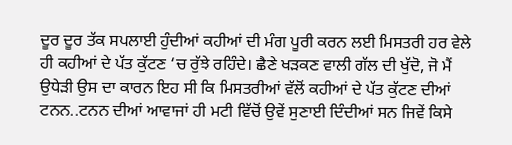ਦੂਰ ਦੂਰ ਤੱਕ ਸਪਲਾਈ ਹੁੰਦੀਆਂ ਕਹੀਆਂ ਦੀ ਮੰਗ ਪੂਰੀ ਕਰਨ ਲਈ ਮਿਸਤਰੀ ਹਰ ਵੇਲੇ ਹੀ ਕਹੀਆਂ ਦੇ ਪੱਤ ਕੁੱਟਣ ‘ਚ ਰੁੱਝੇ ਰਹਿੰਦੇ। ਛੈਣੇ ਖੜਕਣ ਵਾਲੀ ਗੱਲ ਦੀ ਖੁੱਦੋ, ਜੋ ਮੈਂ ਉਧੇੜੀ ਉਸ ਦਾ ਕਾਰਨ ਇਹ ਸੀ ਕਿ ਮਿਸਤਰੀਆਂ ਵੱਲੋਂ ਕਹੀਆਂ ਦੇ ਪੱਤ ਕੁੱਟਣ ਦੀਆਂ ਟਨਨ..ਟਨਨ ਦੀਆਂ ਆਵਾਜਾਂ ਹੀ ਮਟੀ ਵਿੱਚੋਂ ਉਵੇਂ ਸੁਣਾਈ ਦਿੰਦੀਆਂ ਸਨ ਜਿਵੇਂ ਕਿਸੇ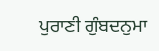ਪੁਰਾਣੀ ਗੁੰਬਦਨੁਮਾ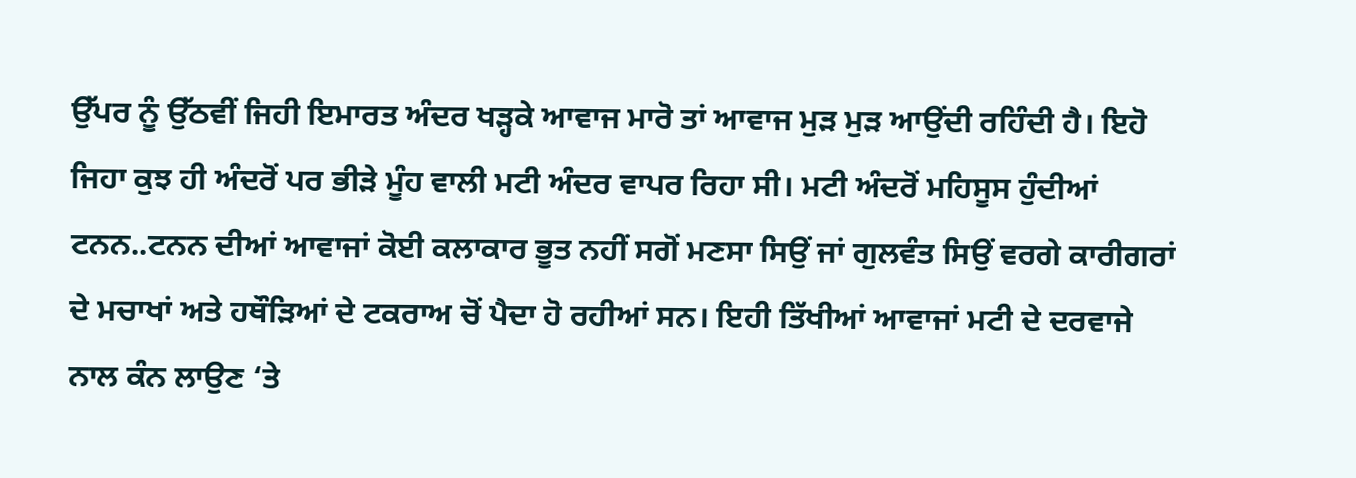ਉੱਪਰ ਨੂੰ ਉੱਠਵੀਂ ਜਿਹੀ ਇਮਾਰਤ ਅੰਦਰ ਖੜ੍ਹਕੇ ਆਵਾਜ ਮਾਰੋ ਤਾਂ ਆਵਾਜ ਮੁੜ ਮੁੜ ਆਉਂਦੀ ਰਹਿੰਦੀ ਹੈ। ਇਹੋ ਜਿਹਾ ਕੁਝ ਹੀ ਅੰਦਰੋਂ ਪਰ ਭੀੜੇ ਮੂੰਹ ਵਾਲੀ ਮਟੀ ਅੰਦਰ ਵਾਪਰ ਰਿਹਾ ਸੀ। ਮਟੀ ਅੰਦਰੋਂ ਮਹਿਸੂਸ ਹੁੰਦੀਆਂ ਟਨਨ..ਟਨਨ ਦੀਆਂ ਆਵਾਜਾਂ ਕੋਈ ਕਲਾਕਾਰ ਭੂਤ ਨਹੀਂ ਸਗੋਂ ਮਣਸਾ ਸਿਉਂ ਜਾਂ ਗੁਲਵੰਤ ਸਿਉਂ ਵਰਗੇ ਕਾਰੀਗਰਾਂ ਦੇ ਮਚਾਖਾਂ ਅਤੇ ਹਥੌੜਿਆਂ ਦੇ ਟਕਰਾਅ ਚੋਂ ਪੈਦਾ ਹੋ ਰਹੀਆਂ ਸਨ। ਇਹੀ ਤਿੱਖੀਆਂ ਆਵਾਜਾਂ ਮਟੀ ਦੇ ਦਰਵਾਜੇ ਨਾਲ ਕੰਨ ਲਾਉਣ ‘ਤੇ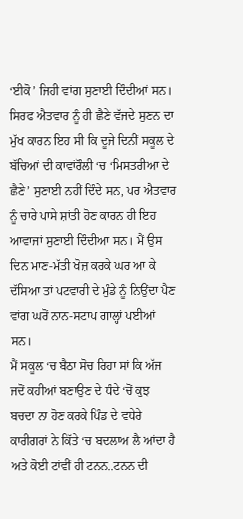‘ਈਕੋ’ ਜਿਹੀ ਵਾਂਗ ਸੁਣਾਈ ਦਿੰਦੀਆਂ ਸਨ। ਸਿਰਫ ਐਤਵਾਰ ਨੂੰ ਹੀ ਛੈਣੇ ਵੱਜਦੇ ਸੁਣਨ ਦਾ ਮੁੱਖ ਕਾਰਨ ਇਹ ਸੀ ਕਿ ਦੂਜੇ ਦਿਨੀਂ ਸਕੂਲ ਦੇ ਬੱਚਿਆਂ ਦੀ ਕਾਵਾਂਰੌਲੀ ‘ਚ ‘ਮਿਸਤਰੀਆ ਦੇ ਛੈਣੇ’ ਸੁਣਾਈ ਨਹੀਂ ਦਿੰਦੇ ਸਨ, ਪਰ ਐਤਵਾਰ ਨੂੰ ਚਾਰੇ ਪਾਸੇ ਸ਼ਾਂਤੀ ਹੋਣ ਕਾਰਨ ਹੀ ਇਹ ਆਵਾਜਾਂ ਸੁਣਾਈ ਦਿੰਦੀਆ ਸਨ। ਮੈਂ ਉਸ ਦਿਨ ਮਾਣ-ਮੱਤੀ ਖੋਜ਼ ਕਰਕੇ ਘਰ ਆ ਕੇ ਦੱਸਿਆ ਤਾਂ ਪਟਵਾਰੀ ਦੇ ਮੁੰਡੇ ਨੂੰ ਨਿਉਂਦਾ ਪੈਣ ਵਾਂਗ ਘਰੋਂ ਨਾਨ-ਸਟਾਪ ਗਾਲ੍ਹਾਂ ਪਈਆਂ ਸਨ।
ਮੈਂ ਸਕੂਲ ‘ਚ ਬੈਠਾ ਸੋਚ ਰਿਹਾ ਸਾਂ ਕਿ ਅੱਜ ਜਦੋਂ ਕਹੀਆਂ ਬਣਾਉਣ ਦੇ ਧੰਦੇ ‘ਚੋਂ ਕੁਝ ਬਚਦਾ ਨਾ ਹੋਣ ਕਰਕੇ ਪਿੰਡ ਦੇ ਵਧੇਰੇ ਕਾਰੀਗਰਾਂ ਨੇ ਕਿੱਤੇ ‘ਚ ਬਦਲਾਅ ਲੈ ਆਂਦਾ ਹੈ ਅਤੇ ਕੋਈ ਟਾਂਵੀਂ ਹੀ ਟਨਨ..ਟਨਨ ਦੀ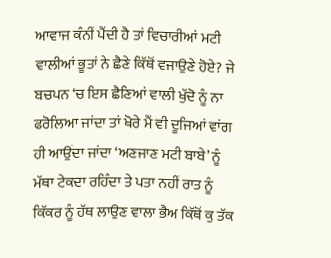ਆਵਾਜ ਕੰਨੀਂ ਪੈਂਦੀ ਹੈ ਤਾਂ ਵਿਚਾਰੀਆਂ ਮਟੀ ਵਾਲੀਆਂ ਭੂਤਾਂ ਨੇ ਛੈਣੇ ਕਿੱਥੋਂ ਵਜਾਉਣੇ ਹੋਏ? ਜੇ ਬਚਪਨ ‘ਚ ਇਸ ਛੈਣਿਆਂ ਵਾਲੀ ਖੁੱਦੋ ਨੂੰ ਨਾ ਫਰੋਲਿਆ ਜਾਂਦਾ ਤਾਂ ਖੋਰੇ ਮੈਂ ਵੀ ਦੂਜਿਆਂ ਵਾਂਗ ਹੀ ਆਉਂਦਾ ਜਾਂਦਾ ‘ਅਣਜਾਣ ਮਟੀ ਬਾਬੇ’ ਨੂੰ ਮੱਥਾ ਟੇਕਦਾ ਰਹਿੰਦਾ ਤੇ ਪਤਾ ਨਹੀਂ ਰਾਤ ਨੂੰ ਕਿੱਕਰ ਨੂੰ ਹੱਥ ਲਾਉਣ ਵਾਲਾ ਭੈਅ ਕਿੱਥੋਂ ਕੁ ਤੱਕ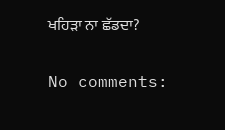ਖਹਿੜਾ ਨਾ ਛੱਡਦਾ?

No comments: